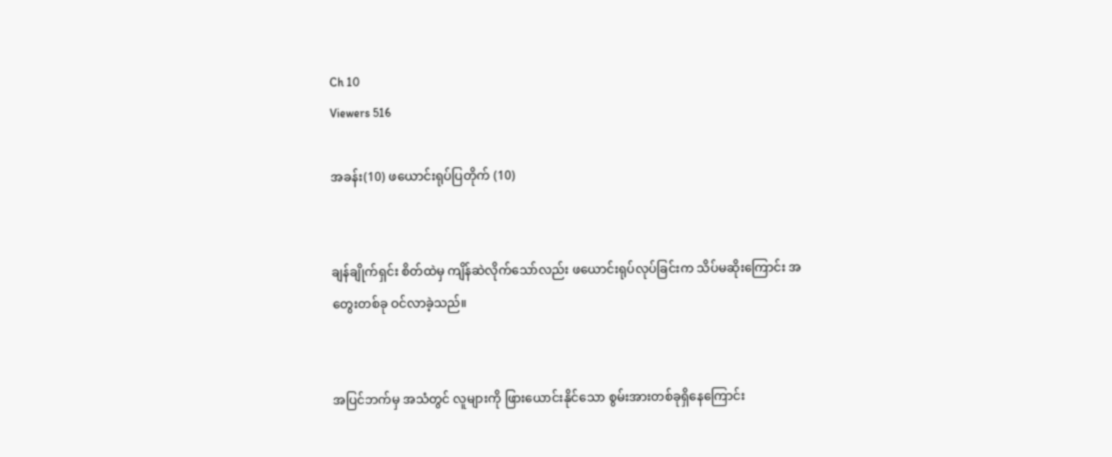Ch 10
Viewers 516

အခန်း(10) ဖယောင်းရုပ်ပြတိုက် (10)


ချန်ချိုက်ရှင်း စိတ်ထဲမှ ကျိန်ဆဲလိုက်သော်လည်း ဖယောင်းရုပ်လုပ်ခြင်းက သိပ်မဆိုးကြောင်း အတွေးတစ်ခု ဝင်လာခဲ့သည်။


အပြင်ဘက်မှ အသံတွင် လူများကို ဖြားယောင်းနိုင်သော စွမ်းအားတစ်ခုရှိနေကြောင်း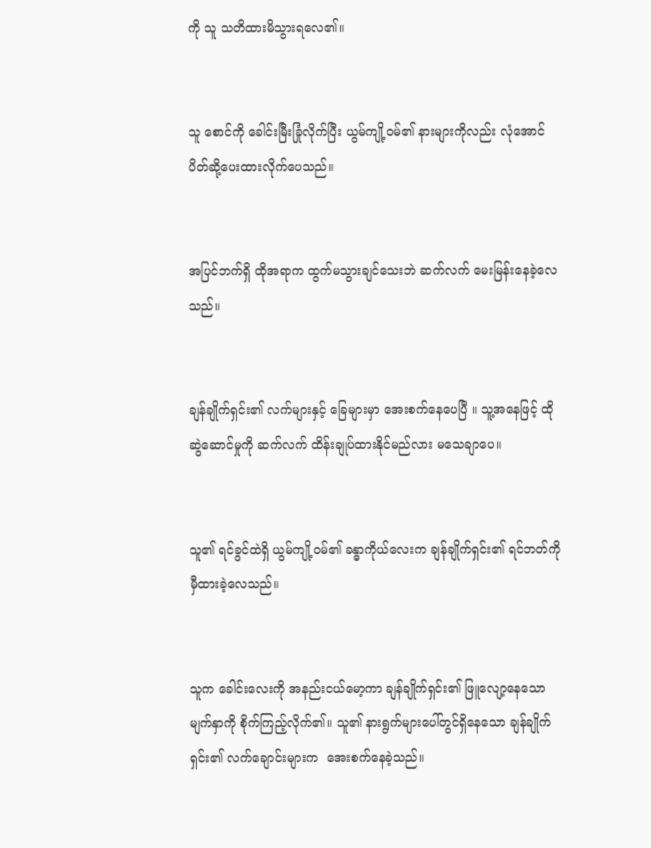ကို သူ သတိထားမိသွားရလေ၏။


သူ စောင်ကို ခေါင်းမြီးခြုံလိုက်ပြီး ယွမ်ကျို့ဝမ်၏ နားများကိုလည်း လုံအောင် ပိတ်ဆို့ပေးထားလိုက်ပေသည်။


အပြင်ဘက်ရှိ ထိုအရာက ထွက်မသွားချင်သေးဘဲ ဆက်လက် မေးမြန်းနေခဲ့လေသည်။


ချန်ချိုက်ရှင်း၏ လက်များနှင့် ခြေများမှာ အေးစက်နေပေပြီ ။ သူ့အနေဖြင့် ထိုဆွဲဆောင်မှုကို ဆက်လက် ထိန်းချုပ်ထားနိုင်မည်လား မသေချာပေ။


သူ၏ ရင်ခွင်ထဲရှိ ယွမ်ကျို့ဝမ်၏ ခန္ဓာကိုယ်လေးက ချန်ချိုက်ရှင်း၏ ရင်ဘတ်ကို မှီထားခဲ့လေသည်။


သူက ခေါင်းလေးကို အနည်းငယ်မော့ကာ ချန်ချိုက်ရှင်း၏ ဖြူလျော့နေသော မျက်နှာကို စိုက်ကြည့်လိုက်၏။ သူ၏ နားရွက်များပေါ်တွင်ရှိနေသော ချန်ချိုက်ရှင်း၏ လက်ချောင်းများက  အေးစက်နေခဲ့သည်။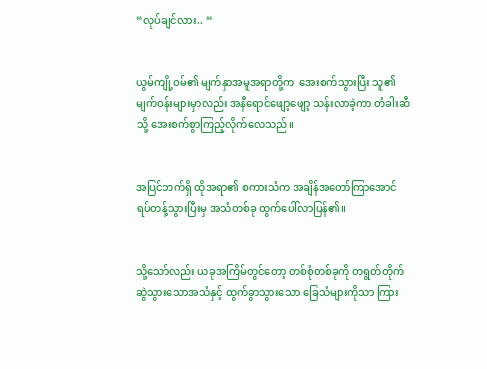“လုပ်ချင်လား.. “


ယွမ်ကျို့ဝမ်၏ မျက်နှာအမူအရာတို့က  အေးစက်သွားပြီး သူ၏ မျက်ဝန်းများမှာလည်း အနီရောင်ဖျော့ဖျော့ သန်းလာခဲ့ကာ တံခါးဆီသို့ အေးစက်စွာကြည့်လိုက်လေသည်။


အပြင်ဘက်ရှိ ထိုအရာ၏ စကားသံက အချိန်အတော်ကြာအောင်  ရပ်တန့်သွားပြီးမှ အသံတစ်ခု ထွက်ပေါ်လာပြန်၏။


သို့သော်လည်း ယခုအကြိမ်တွင်တော့ တစ်စုံတစ်ခုကို တရွတ်တိုက် ဆွဲသွားသောအသံနှင့် ထွက်ခွာသွားသော ခြေသံများကိုသာ ကြား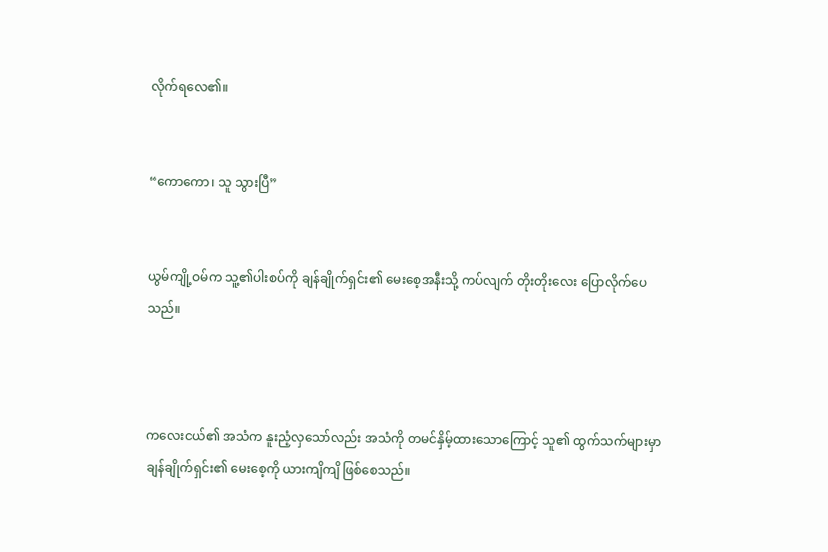လိုက်ရလေ၏။


“ကောကော၊ သူ သွားပြီ”


ယွမ်ကျို့ဝမ်က သူ့၏ပါးစပ်ကို ချန်ချိုက်ရှင်း၏ မေးစေ့အနီးသို့ ကပ်လျက် တိုးတိုးလေး ပြောလိုက်ပေသည်။



ကလေးငယ်၏ အသံက နူးညံ့လှသော်လည်း အသံကို တမင်နှိမ့်ထားသောကြောင့် သူ၏ ထွက်သက်များမှာ ချန်ချိုက်ရှင်း၏ မေးစေ့ကို ယားကျိကျိ ဖြစ်စေသည်။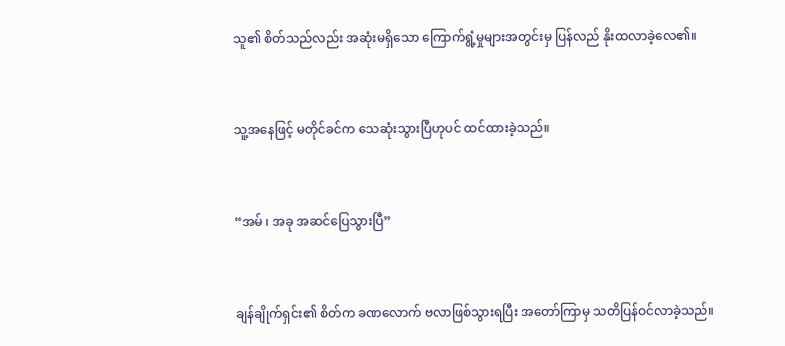သူ၏ စိတ်သည်လည်း အဆုံးမရှိသော ကြောက်ရွံ့မှုများအတွင်းမှ ပြန်လည် နိုးထလာခဲ့လေ၏။


သူ့အနေဖြင့် မတိုင်ခင်က သေဆုံးသွားပြီဟုပင် ထင်ထားခဲ့သည်။


“အမ် ၊ အခု အဆင်ပြေသွားပြီ”


ချန်ချိုက်ရှင်း၏ စိတ်က ခဏလောက် ဗလာဖြစ်သွားရပြီး အတော်ကြာမှ သတိပြန်ဝင်လာခဲ့သည်။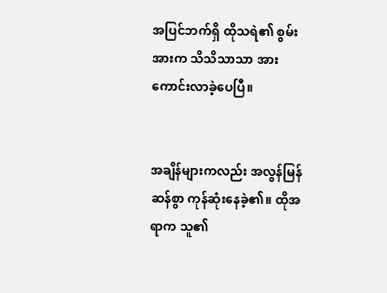အပြင်ဘက်ရှိ ထိုသရဲ၏ စွမ်းအားက သိသိသာသာ အားကောင်းလာခဲ့ပေပြီ။


အချိန်များကလည်း အလွန်မြန်ဆန်စွာ ကုန်ဆုံးနေခဲ့၏။ ထိုအရာက သူ၏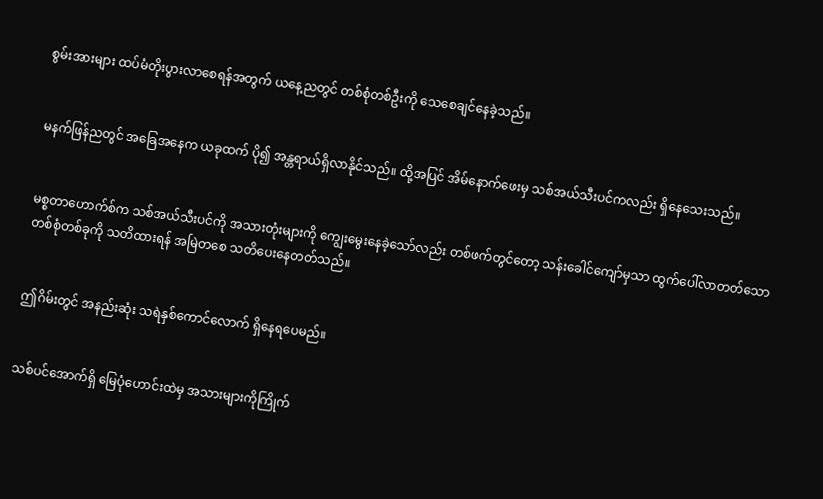စွမ်းအားများ ထပ်မံတိုးပွားလာစေရန်အတွက် ယနေ့ညတွင် တစ်စုံတစ်ဦးကို သေစေချင်နေခဲ့သည်။


မနက်ဖြန်ညတွင် အခြေအနေက ယခုထက် ပို၍ အန္တရာယ်ရှိလာနိုင်သည်။ ထို့အပြင် အိမ်နောက်ဖေးမှ သစ်အယ်သီးပင်ကလည်း ရှိနေသေးသည်။


မစ္စတာဟောက်စ်က သစ်အယ်သီးပင်ကို အသားတုံးများကို ကျွေးမွေးနေခဲ့သော်လည်း တစ်ဖက်တွင်တော့ သန်းခေါင်ကျော်မှသာ ထွက်ပေါ်လာတတ်သော တစ်စုံတစ်ခုကို သတိထားရန် အမြဲတစေ သတိပေးနေတတ်သည်။


ဤဂိမ်းတွင် အနည်းဆုံး သရဲနှစ်ကောင်လောက် ရှိနေရပေမည်။


သစ်ပင်အောက်ရှိ မြေပုံဟောင်းထဲမှ အသားများကိုကြိုက်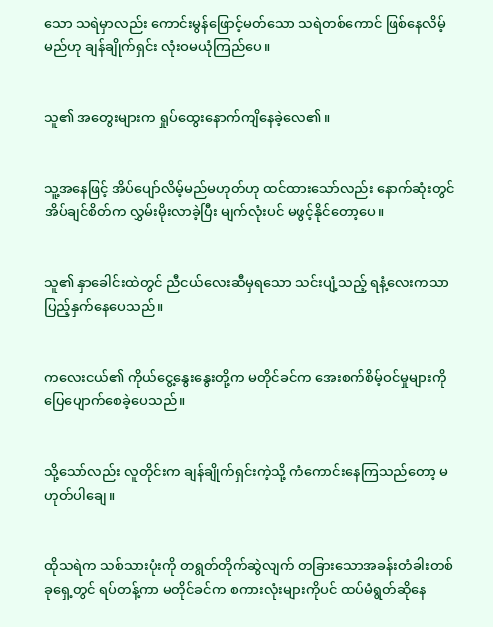သော သရဲမှာလည်း ကောင်းမွန်ဖြောင့်မတ်သော သရဲတစ်ကောင် ဖြစ်နေလိမ့်မည်ဟု ချန်ချိုက်ရှင်း လုံးဝမယုံကြည်ပေ။


သူ၏ အတွေးများက ရှုပ်ထွေးနောက်ကျိနေခဲ့လေ၏။


သူ့အနေဖြင့် အိပ်ပျော်လိမ့်မည်မဟုတ်ဟု ထင်ထားသော်လည်း နောက်ဆုံးတွင် အိပ်ချင်စိတ်က လွှမ်းမိုးလာခဲ့ပြီး မျက်လုံးပင် မဖွင့်နိုင်တော့ပေ။


သူ၏ နှာခေါင်းထဲတွင် ညီငယ်လေးဆီမှရသော သင်းပျံ့သည့် ရနံ့လေးကသာ ပြည့်နှက်နေပေသည်။


ကလေးငယ်၏ ကိုယ်ငွေ့နွေးနွေးတို့က မတိုင်ခင်က အေးစက်စိမ့်ဝင်မှုများကို ပြေပျောက်စေခဲ့ပေသည်။


သို့သော်လည်း လူတိုင်းက ချန်ချိုက်ရှင်းကဲ့သို့ ကံကောင်းနေကြသည်တော့ မဟုတ်ပါချေ။


ထိုသရဲက သစ်သားပုံးကို တရွတ်တိုက်ဆွဲလျက် တခြားသောအခန်းတံခါးတစ်ခုရှေ့တွင် ရပ်တန့်ကာ မတိုင်ခင်က စကားလုံးများကိုပင် ထပ်မံရွတ်ဆိုနေ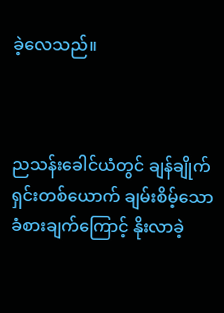ခဲ့လေသည်။



ညသန်းခေါင်ယံတွင် ချန်ချိုက်ရှင်းတစ်ယောက် ချမ်းစိမ့်သောခံစားချက်ကြောင့် နိုးလာခဲ့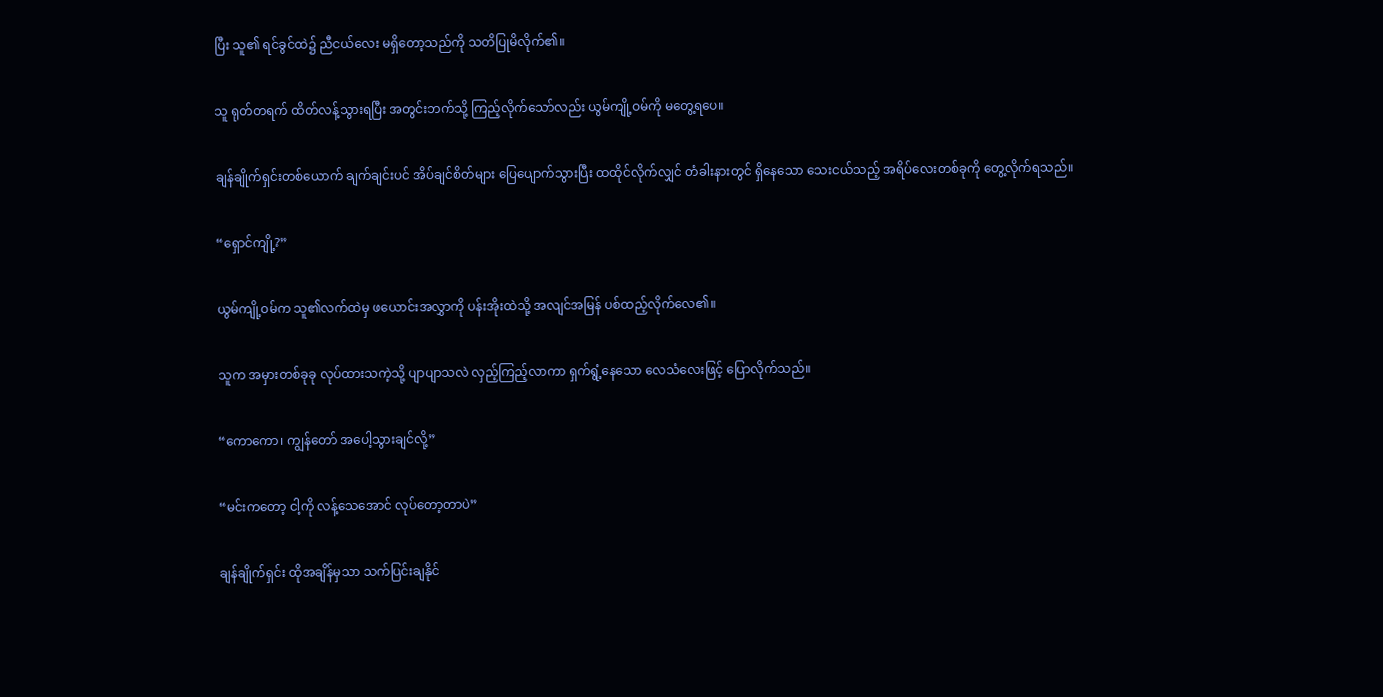ပြီး သူ၏ ရင်ခွင်ထဲ၌ ညီငယ်လေး မရှိတော့သည်ကို သတိပြုမိလိုက်၏။


သူ ရုတ်တရက် ထိတ်လန့်သွားရပြီး အတွင်းဘက်သို့ ကြည့်လိုက်သော်လည်း ယွမ်ကျို့ဝမ်ကို မတွေ့ရပေ။


ချန်ချိုက်ရှင်းတစ်ယောက် ချက်ချင်းပင် အိပ်ချင်စိတ်များ ပြေပျောက်သွားပြီး ထထိုင်လိုက်လျှင် တံခါးနားတွင် ရှိနေသော သေးငယ်သည့် အရိပ်လေးတစ်ခုကို တွေ့လိုက်ရသည်။


“ရှောင်ကျို့?”


ယွမ်ကျို့ဝမ်က သူ၏လက်ထဲမှ ဖယောင်းအလွှာကို ပန်းအိုးထဲသို့ အလျင်အမြန် ပစ်ထည့်လိုက်လေ၏။


သူက အမှားတစ်ခုခု လုပ်ထားသကဲ့သို့ ပျာပျာသလဲ လှည့်ကြည့်လာကာ ရှက်ရွံ့နေသော လေသံလေးဖြင့် ပြောလိုက်သည်။


“ကောကော၊ ကျွန်တော် အပေါ့သွားချင်လို့”


“မင်းကတော့ ငါ့ကို လန့်သေအောင် လုပ်တော့တာပဲ”


ချန်ချိုက်ရှင်း ထိုအချိန်မှသာ သက်ပြင်းချနိုင်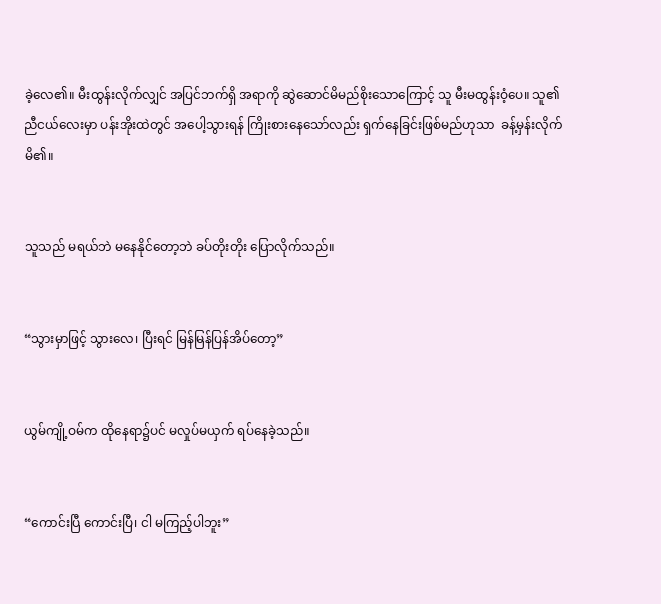ခဲ့လေ၏။ မီးထွန်းလိုက်လျှင် အပြင်ဘက်ရှိ အရာကို ဆွဲဆောင်မိမည်စိုးသောကြောင့် သူ မီးမထွန်းဝံ့ပေ။ သူ၏ ညီငယ်လေးမှာ ပန်းအိုးထဲတွင် အပေါ့သွားရန် ကြိုးစားနေသော်လည်း ရှက်နေခြင်းဖြစ်မည်ဟုသာ  ခန့်မှန်းလိုက်မိ၏။


သူသည် မရယ်ဘဲ မနေနိုင်တော့ဘဲ ခပ်တိုးတိုး ပြောလိုက်သည်။


“သွားမှာဖြင့် သွားလေ၊ ပြီးရင် မြန်မြန်ပြန်အိပ်တော့”


ယွမ်ကျို့ဝမ်က ထိုနေရာ၌ပင် မလှုပ်မယှက် ရပ်နေခဲ့သည်။


“ကောင်းပြီ ကောင်းပြီ၊ ငါ မကြည့်ပါဘူး”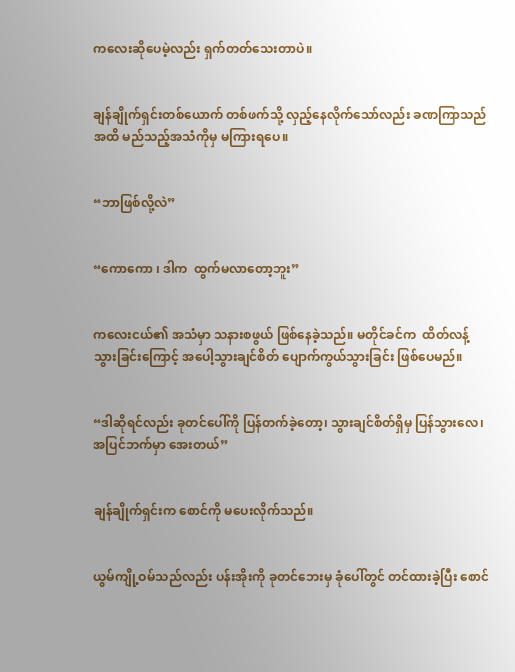ကလေးဆိုပေမဲ့လည်း ရှက်တတ်သေးတာပဲ။


ချန်ချိုက်ရှင်းတစ်ယောက် တစ်ဖက်သို့ လှည့်နေလိုက်သော်လည်း ခဏကြာသည်အထိ မည်သည့်အသံကိုမှ မကြားရပေ။


“ဘာဖြစ်လို့လဲ”


“ကောကော ၊ ဒါက  ထွက်မလာတော့ဘူး”


ကလေးငယ်၏ အသံမှာ သနားစဖွယ် ဖြစ်နေခဲ့သည်။ မတိုင်ခင်က  ထိတ်လန့်သွားခြင်းကြောင့် အပေါ့သွားချင်စိတ် ပျောက်ကွယ်သွားခြင်း ဖြစ်ပေမည်။


“ဒါဆိုရင်လည်း ခုတင်ပေါ်ကို ပြန်တက်ခဲ့တော့၊ သွားချင်စိတ်ရှိမှ ပြန်သွားလေ၊ အပြင်ဘက်မှာ အေးတယ်”


ချန်ချိုက်ရှင်းက စောင်ကို မပေးလိုက်သည်။


ယွမ်ကျို့ဝမ်သည်လည်း ပန်းအိုးကို ခုတင်ဘေးမှ ခုံပေါ်တွင် တင်ထားခဲ့ပြီး စောင်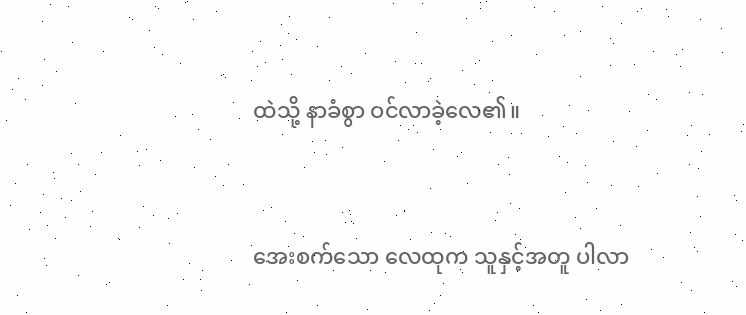ထဲသို့ နာခံစွာ ဝင်လာခဲ့လေ၏။


အေးစက်သော လေထုက သူနှင့်အတူ ပါလာ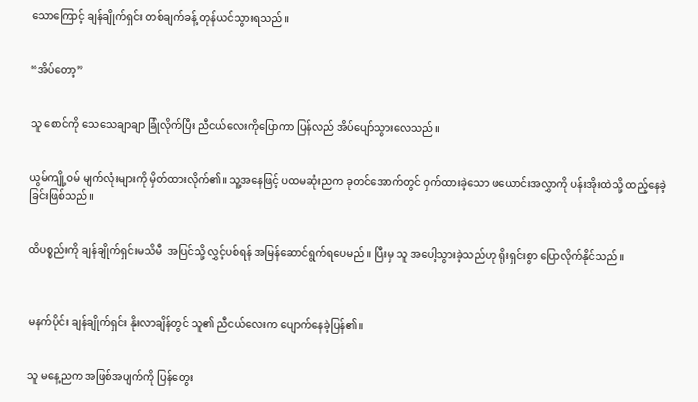သောကြောင့် ချန်ချိုက်ရှင်း တစ်ချက်ခန့် တုန်ယင်သွားရသည်။


“အိပ်တော့”


သူ စောင်ကို သေသေချာချာ ခြုံလိုက်ပြီး ညီငယ်လေးကိုပြောကာ ပြန်လည် အိပ်ပျော်သွားလေသည်။


ယွမ်ကျို့ဝမ် မျက်လုံးများကို မှိတ်ထားလိုက်၏။ သူ့အနေဖြင့် ပထမဆုံးညက ခုတင်အောက်တွင် ဝှက်ထားခဲ့သော ဖယောင်းအလွှာကို ပန်းအိုးထဲသို့ ထည့်နေခဲ့ခြင်းဖြစ်သည်။


ထိပစ္စည်းကို ချန်ချိုက်ရှင်းမသိမီ  အပြင်သို့ လွှင့်ပစ်ရန် အမြန်ဆောင်ရွက်ရပေမည်။ ပြီးမှ သူ အပေါ့သွားခဲ့သည်ဟု ရိုးရှင်းစွာ ပြောလိုက်နိုင်သည်။



မနက်ပိုင်း ချန်ချိုက်ရှင်း နိုးလာချိန်တွင် သူ၏ ညီငယ်လေးက ပျောက်နေခဲ့ပြန်၏။


သူ မနေ့ညက အဖြစ်အပျက်ကို ပြန်တွေး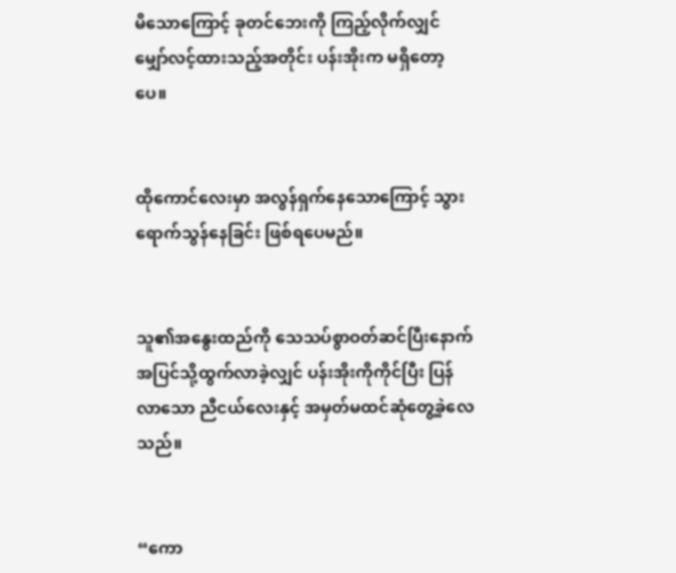မိသောကြောင့် ခုတင်ဘေးကို ကြည့်လိုက်လျှင် မျှော်လင့်ထားသည့်အတိုင်း ပန်းအိုးက မရှိတော့ပေ။


ထိုကောင်လေးမှာ အလွန်ရှက်နေသောကြောင့် သွားရောက်သွန်နေခြင်း ဖြစ်ရပေမည်။


သူ၏အနွေးထည်ကို သေသပ်စွာဝတ်ဆင်ပြီးနောက် အပြင်သို့ထွက်လာခဲ့လျှင် ပန်းအိုးကိုကိုင်ပြီး ပြန်လာသော ညီငယ်လေးနှင့် အမှတ်မထင်ဆုံတွေ့ခဲ့လေသည်။


“ကော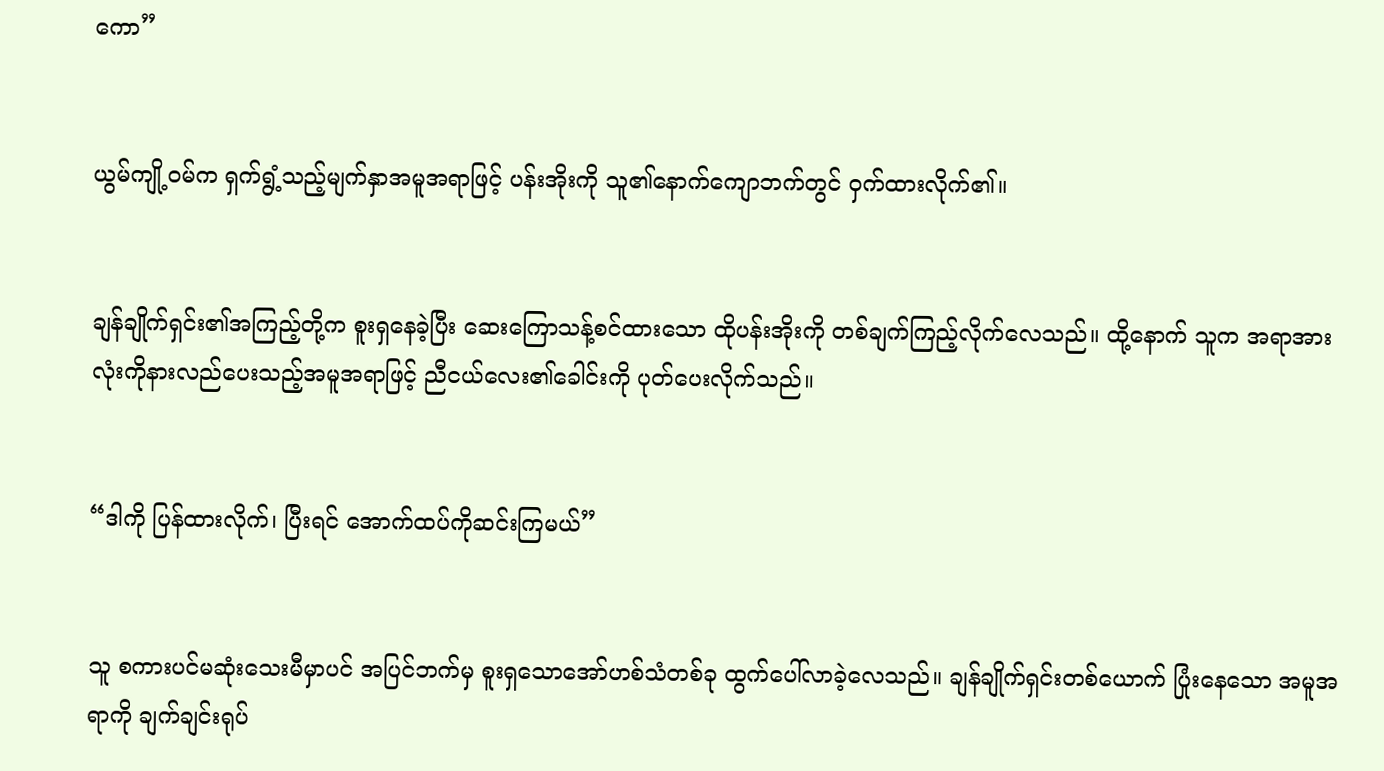ကော”


ယွမ်ကျို့ဝမ်က ရှက်ရွံ့သည့်မျက်နှာအမူအရာဖြင့် ပန်းအိုးကို သူ၏နောက်ကျောဘက်တွင် ဝှက်ထားလိုက်၏။


ချန်ချိုက်ရှင်း၏အကြည့်တို့က စူးရှနေခဲ့ပြီး ဆေးကြောသန့်စင်ထားသော ထိုပန်းအိုးကို တစ်ချက်ကြည့်လိုက်လေသည်။ ထို့နောက် သူက အရာအားလုံးကိုနားလည်ပေးသည့်အမူအရာဖြင့် ညီငယ်လေး၏ခေါင်းကို ပုတ်ပေးလိုက်သည်။


“ဒါကို ပြန်ထားလိုက်၊ ပြီးရင် အောက်ထပ်ကိုဆင်းကြမယ်”


သူ စကားပင်မဆုံးသေးမီမှာပင် အပြင်ဘက်မှ စူးရှသောအော်ဟစ်သံတစ်ခု ထွက်ပေါ်လာခဲ့လေသည်။ ချန်ချိုက်ရှင်းတစ်ယောက် ပြုံးနေသော အမူအရာကို ချက်ချင်းရုပ်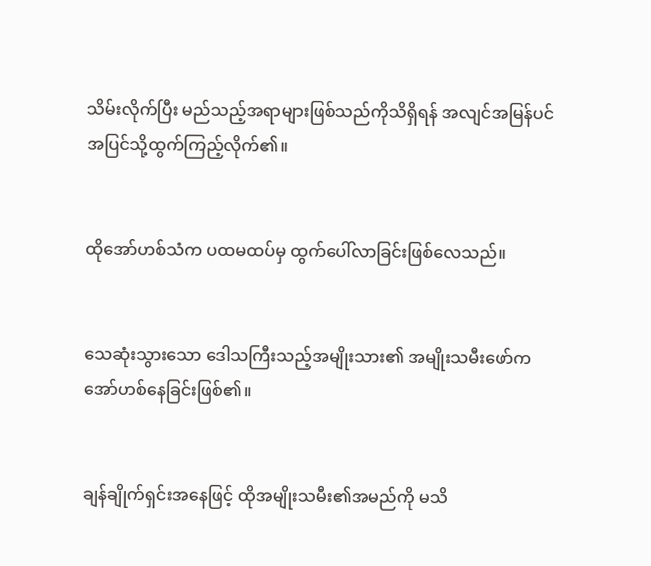သိမ်းလိုက်ပြီး မည်သည့်အရာများဖြစ်သည်ကိုသိရှိရန် အလျင်အမြန်ပင် အပြင်သို့ထွက်ကြည့်လိုက်၏။


ထိုအော်ဟစ်သံက ပထမထပ်မှ ထွက်ပေါ်လာခြင်းဖြစ်လေသည်။


သေဆုံးသွားသော ဒေါသကြီးသည့်အမျိုးသား၏ အမျိုးသမီးဖော်က အော်ဟစ်နေခြင်းဖြစ်၏။


ချန်ချိုက်ရှင်းအနေဖြင့် ထိုအမျိုးသမီး၏အမည်ကို မသိ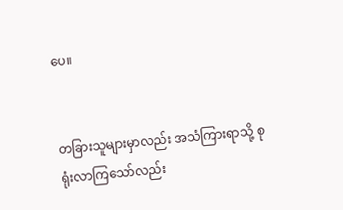ပေ။


တခြားသူများမှာလည်း အသံကြားရာသို့ စုရုံးလာကြသော်လည်း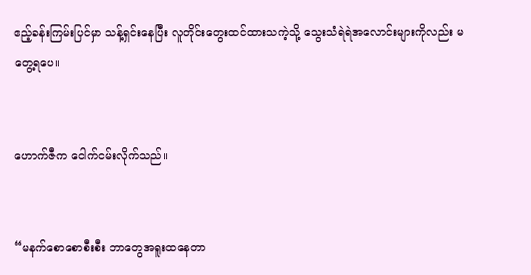ဧည့်ခန်းကြမ်းပြင်မှာ သန့်ရှင်းနေပြီး လူတိုင်းတွေးထင်ထားသကဲ့သို့ သွေးသံရဲရဲအလောင်းများကိုလည်း မတွေ့ရပေ။


ဟောက်ဇီက ငေါက်ငမ်းလိုက်သည်။


“မနက်စောစောစီးစီး ဘာတွေအရူးထနေတာ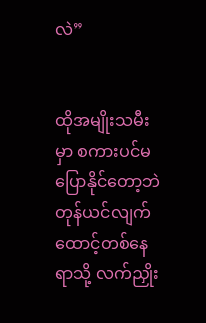လဲ”


ထိုအမျိုးသမီးမှာ စကားပင်မပြောနိုင်တော့ဘဲ တုန်ယင်လျက် ထောင့်တစ်နေရာသို့ လက်ညှိုး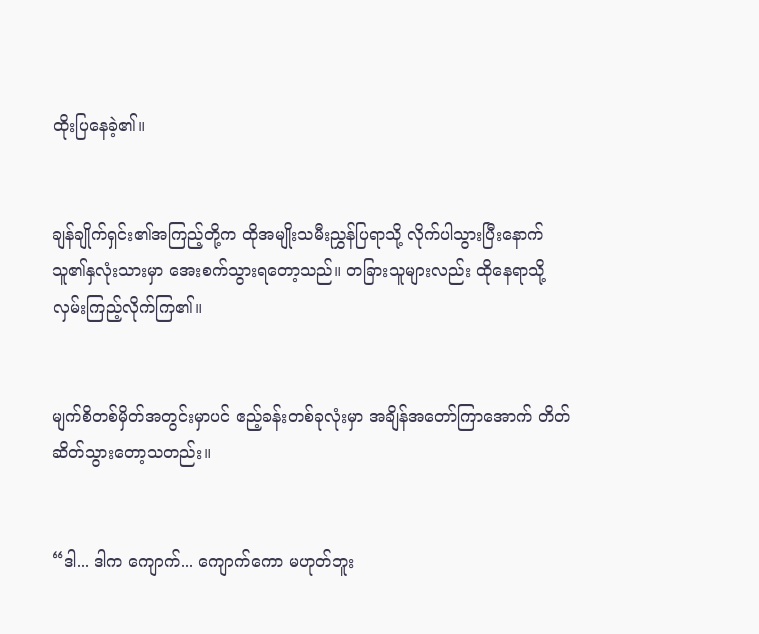ထိုးပြနေခဲ့၏။


ချန်ချိုက်ရှင်း၏အကြည့်တို့က ထိုအမျိုးသမီးညွှန်ပြရာသို့ လိုက်ပါသွားပြီးနောက် သူ၏နှလုံးသားမှာ အေးစက်သွားရတော့သည်။ တခြားသူများလည်း ထိုနေရာသို့ လှမ်းကြည့်လိုက်ကြ၏။


မျက်စိတစ်မှိတ်အတွင်းမှာပင် ဧည့်ခန်းတစ်ခုလုံးမှာ အချိန်အတော်ကြာအောက် တိတ်ဆိတ်သွားတော့သတည်း။


“ဒါ... ဒါက ကျောက်... ကျောက်ကော မဟုတ်ဘူး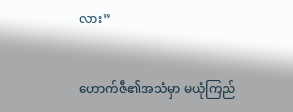လား”


ဟောက်ဇီ၏အသံမှာ မယုံကြည်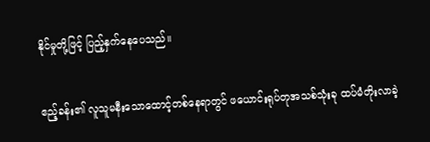နိုင်မှုတို့ဖြင့် ပြည့်နှက်နေပေသည်။


ဧည့်ခန်း၏ လူသူမနီးသောထောင့်တစ်နေရာတွင် ဖယောင်းရုပ်တုအသစ်သုံးခု ထပ်မံတိုးလာခဲ့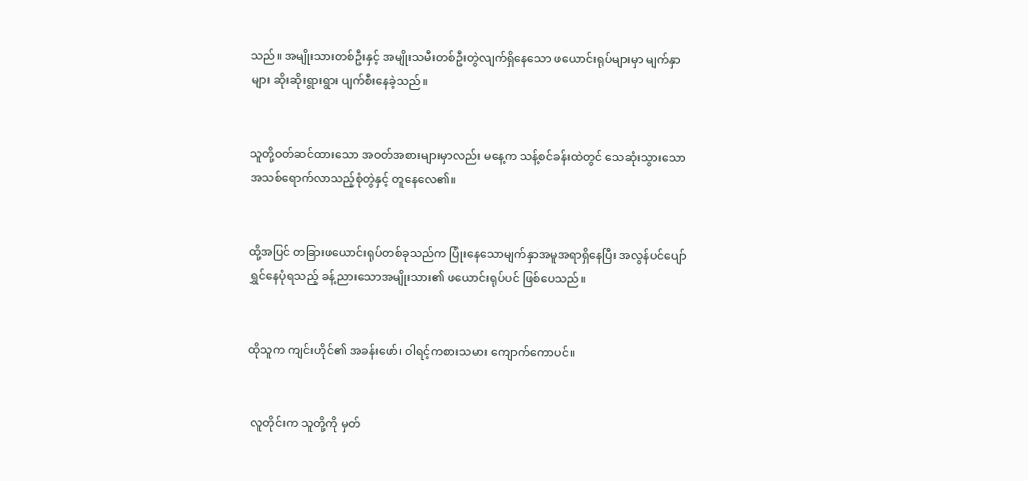သည်။ အမျိုးသားတစ်ဦးနှင့် အမျိုးသမီးတစ်ဦးတွဲလျက်ရှိနေသော ဖယောင်းရုပ်များမှာ မျက်နှာများ ဆိုးဆိုးရွားရွား ပျက်စီးနေခဲ့သည်။


သူတို့ဝတ်ဆင်ထားသော အဝတ်အစားများမှာလည်း မနေ့က သန့်စင်ခန်းထဲတွင် သေဆုံးသွားသော အသစ်ရောက်လာသည့်စုံတွဲနှင့် တူနေလေ၏။


ထို့အပြင် တခြားဖယောင်းရုပ်တစ်ခုသည်က ပြုံးနေသောမျက်နှာအမူအရာရှိနေပြီး အလွန်ပင်ပျော်ရွှင်နေပုံရသည့် ခန့်ညားသောအမျိုးသား၏ ဖယောင်းရုပ်ပင် ဖြစ်ပေသည်။


ထိုသူက ကျင်းဟိုင်၏ အခန်းဖော်၊ ဝါရင့်ကစားသမား ကျောက်ကောပင်။


 လူတိုင်းက သူတို့ကို မှတ်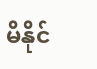မိနိုင်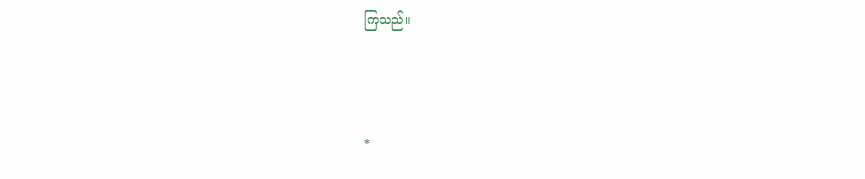ကြသည်။



*